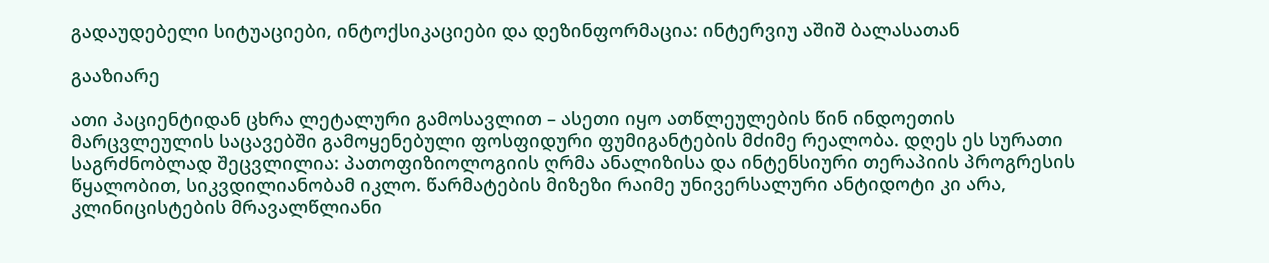გადაუდებელი სიტუაციები, ინტოქსიკაციები და დეზინფორმაცია: ინტერვიუ აშიშ ბალასათან

გააზიარე

ათი პაციენტიდან ცხრა ლეტალური გამოსავლით – ასეთი იყო ათწლეულების წინ ინდოეთის მარცვლეულის საცავებში გამოყენებული ფოსფიდური ფუმიგანტების მძიმე რეალობა. დღეს ეს სურათი საგრძნობლად შეცვლილია: პათოფიზიოლოგიის ღრმა ანალიზისა და ინტენსიური თერაპიის პროგრესის წყალობით, სიკვდილიანობამ იკლო. წარმატების მიზეზი რაიმე უნივერსალური ანტიდოტი კი არა, კლინიცისტების მრავალწლიანი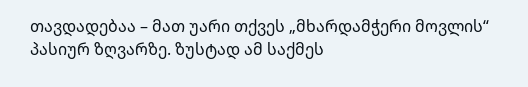თავდადებაა – მათ უარი თქვეს „მხარდამჭერი მოვლის“ პასიურ ზღვარზე. ზუსტად ამ საქმეს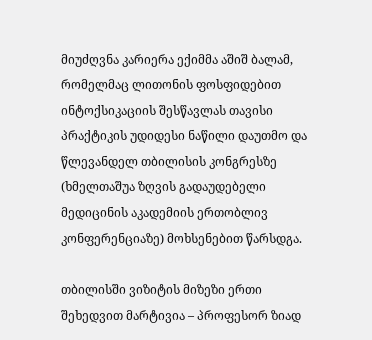მიუძღვნა კარიერა ექიმმა აშიშ ბალამ, რომელმაც ლითონის ფოსფიდებით ინტოქსიკაციის შესწავლას თავისი პრაქტიკის უდიდესი ნაწილი დაუთმო და წლევანდელ თბილისის კონგრესზე (ხმელთაშუა ზღვის გადაუდებელი მედიცინის აკადემიის ერთობლივ კონფერენციაზე) მოხსენებით წარსდგა.

თბილისში ვიზიტის მიზეზი ერთი შეხედვით მარტივია – პროფესორ ზიად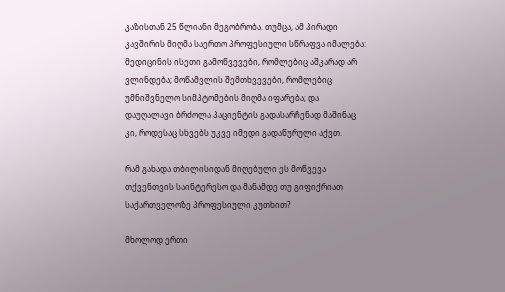კაზისთან 25 წლიანი მეგობრობა. თუმცა, ამ პირადი კავშირის მიღმა საერთო პროფესიული სწრაფვა იმალება: მედიცინის ისეთი გამოწვევები, რომლებიც აშკარად არ ვლინდება; მოწამვლის შემთხვევები, რომლებიც უმნიშვნელო სიმპტომების მიღმა იფარება; და დაუღალავი ბრძოლა პაციენტის გადასარჩენად მაშინაც კი, როდესაც სხვებს უკვე იმედი გადაწურული აქვთ.

რამ გახადა თბილისიდან მიღებული ეს მოწვევა თქვენთვის საინტერესო და მანამდე თუ გიფიქრიათ საქართველოზე პროფესიული კუთხით?

მხოლოდ ერთი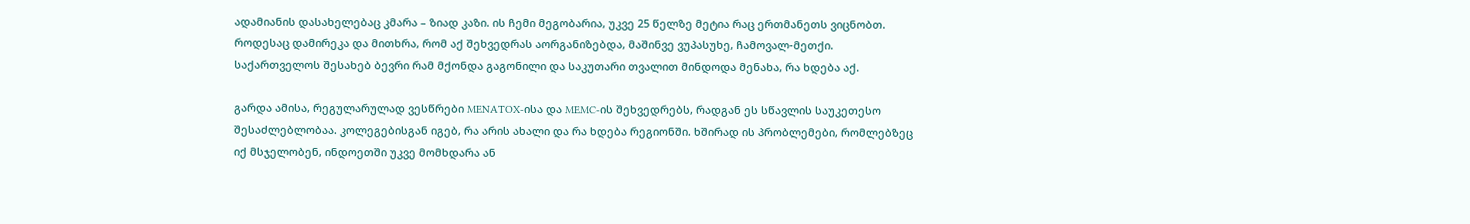ადამიანის დასახელებაც კმარა – ზიად კაზი. ის ჩემი მეგობარია, უკვე 25 წელზე მეტია რაც ერთმანეთს ვიცნობთ. როდესაც დამირეკა და მითხრა, რომ აქ შეხვედრას აორგანიზებდა, მაშინვე ვუპასუხე, ჩამოვალ-მეთქი. საქართველოს შესახებ ბევრი რამ მქონდა გაგონილი და საკუთარი თვალით მინდოდა მენახა, რა ხდება აქ.

გარდა ამისა, რეგულარულად ვესწრები MENATOX-ისა და MEMC-ის შეხვედრებს, რადგან ეს სწავლის საუკეთესო შესაძლებლობაა. კოლეგებისგან იგებ, რა არის ახალი და რა ხდება რეგიონში. ხშირად ის პრობლემები, რომლებზეც იქ მსჯელობენ, ინდოეთში უკვე მომხდარა ან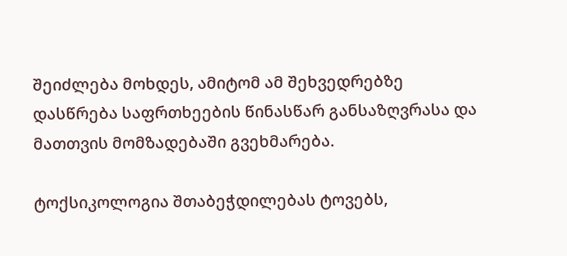შეიძლება მოხდეს, ამიტომ ამ შეხვედრებზე დასწრება საფრთხეების წინასწარ განსაზღვრასა და მათთვის მომზადებაში გვეხმარება.

ტოქსიკოლოგია შთაბეჭდილებას ტოვებს,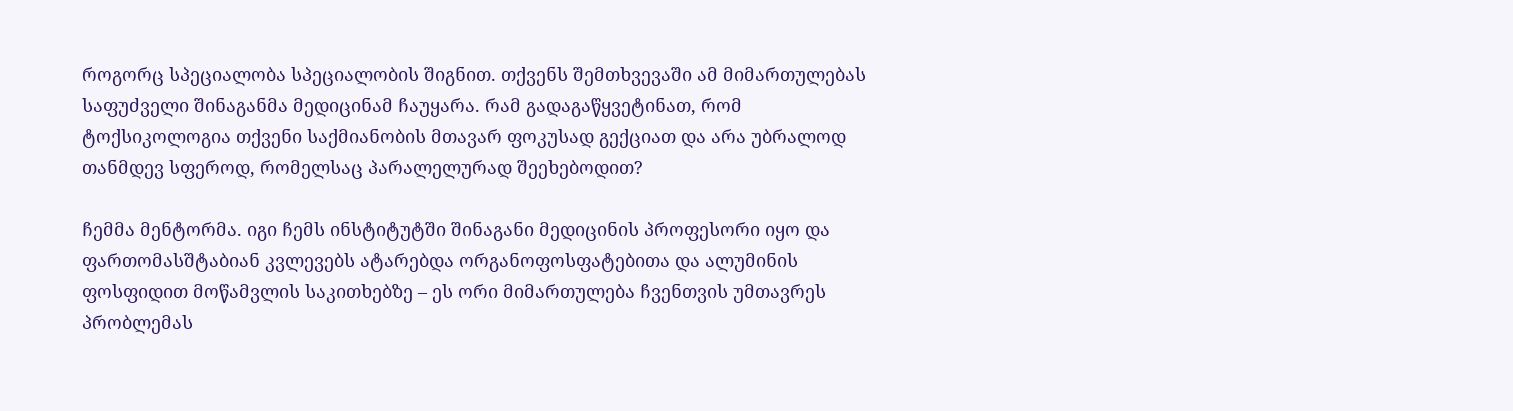როგორც სპეციალობა სპეციალობის შიგნით. თქვენს შემთხვევაში ამ მიმართულებას საფუძველი შინაგანმა მედიცინამ ჩაუყარა. რამ გადაგაწყვეტინათ, რომ ტოქსიკოლოგია თქვენი საქმიანობის მთავარ ფოკუსად გექციათ და არა უბრალოდ თანმდევ სფეროდ, რომელსაც პარალელურად შეეხებოდით?

ჩემმა მენტორმა. იგი ჩემს ინსტიტუტში შინაგანი მედიცინის პროფესორი იყო და ფართომასშტაბიან კვლევებს ატარებდა ორგანოფოსფატებითა და ალუმინის ფოსფიდით მოწამვლის საკითხებზე – ეს ორი მიმართულება ჩვენთვის უმთავრეს პრობლემას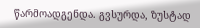წარმოადგენდა. გვსურდა, ზუსტად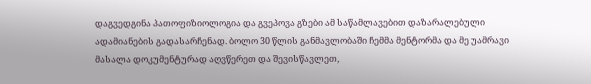დაგვედგინა პათოფიზიოლოგია და გვეპოვა გზები ამ საწამლავებით დაზარალებული ადამიანების გადასარჩენად. ბოლო 30 წლის განმავლობაში ჩემმა მენტორმა და მე უამრავი მასალა დოკუმენტურად აღვწერეთ და შევისწავლეთ,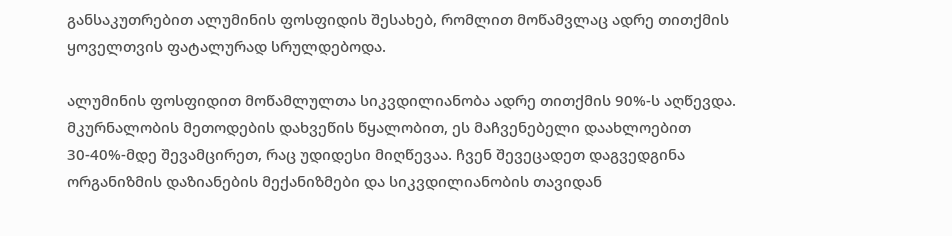განსაკუთრებით ალუმინის ფოსფიდის შესახებ, რომლით მოწამვლაც ადრე თითქმის ყოველთვის ფატალურად სრულდებოდა.

ალუმინის ფოსფიდით მოწამლულთა სიკვდილიანობა ადრე თითქმის 90%-ს აღწევდა. მკურნალობის მეთოდების დახვეწის წყალობით, ეს მაჩვენებელი დაახლოებით 30-40%-მდე შევამცირეთ, რაც უდიდესი მიღწევაა. ჩვენ შევეცადეთ დაგვედგინა ორგანიზმის დაზიანების მექანიზმები და სიკვდილიანობის თავიდან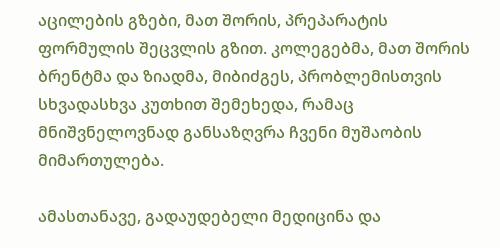აცილების გზები, მათ შორის, პრეპარატის ფორმულის შეცვლის გზით. კოლეგებმა, მათ შორის ბრენტმა და ზიადმა, მიბიძგეს, პრობლემისთვის სხვადასხვა კუთხით შემეხედა, რამაც მნიშვნელოვნად განსაზღვრა ჩვენი მუშაობის მიმართულება.

ამასთანავე, გადაუდებელი მედიცინა და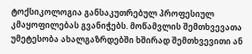ტოქსიკოლოგია განსაკუთრებულ პროფესიულ კმაყოფილებას გვანიჭებს. მოწამვლის შემთხვევათა უმეტესობა ახალგაზრდებში ხშირად შემთხვევითი ან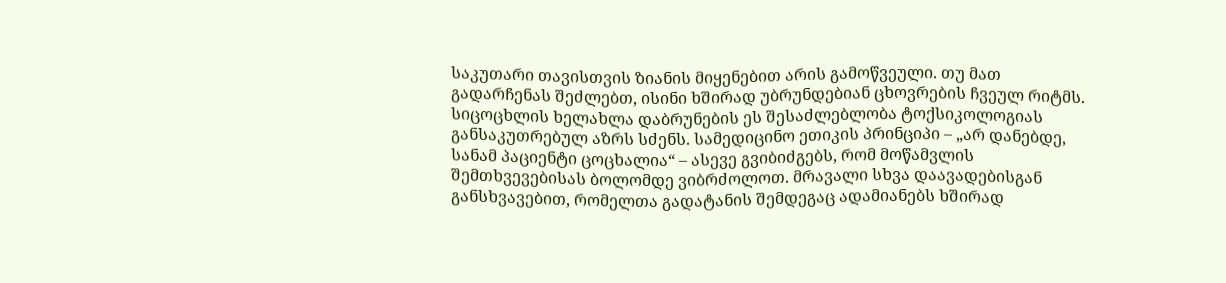საკუთარი თავისთვის ზიანის მიყენებით არის გამოწვეული. თუ მათ გადარჩენას შეძლებთ, ისინი ხშირად უბრუნდებიან ცხოვრების ჩვეულ რიტმს. სიცოცხლის ხელახლა დაბრუნების ეს შესაძლებლობა ტოქსიკოლოგიას განსაკუთრებულ აზრს სძენს. სამედიცინო ეთიკის პრინციპი – „არ დანებდე, სანამ პაციენტი ცოცხალია“ – ასევე გვიბიძგებს, რომ მოწამვლის შემთხვევებისას ბოლომდე ვიბრძოლოთ. მრავალი სხვა დაავადებისგან განსხვავებით, რომელთა გადატანის შემდეგაც ადამიანებს ხშირად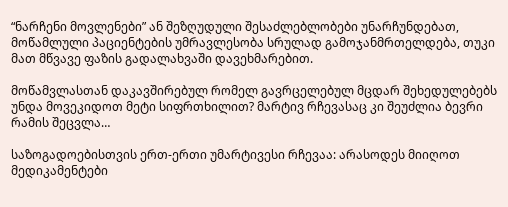“ნარჩენი მოვლენები” ან შეზღუდული შესაძლებლობები უნარჩუნდებათ, მოწამლული პაციენტების უმრავლესობა სრულად გამოჯანმრთელდება, თუკი მათ მწვავე ფაზის გადალახვაში დავეხმარებით.

მოწამვლასთან დაკავშირებულ რომელ გავრცელებულ მცდარ შეხედულებებს უნდა მოვეკიდოთ მეტი სიფრთხილით? მარტივ რჩევასაც კი შეუძლია ბევრი რამის შეცვლა…

საზოგადოებისთვის ერთ-ერთი უმარტივესი რჩევაა: არასოდეს მიიღოთ მედიკამენტები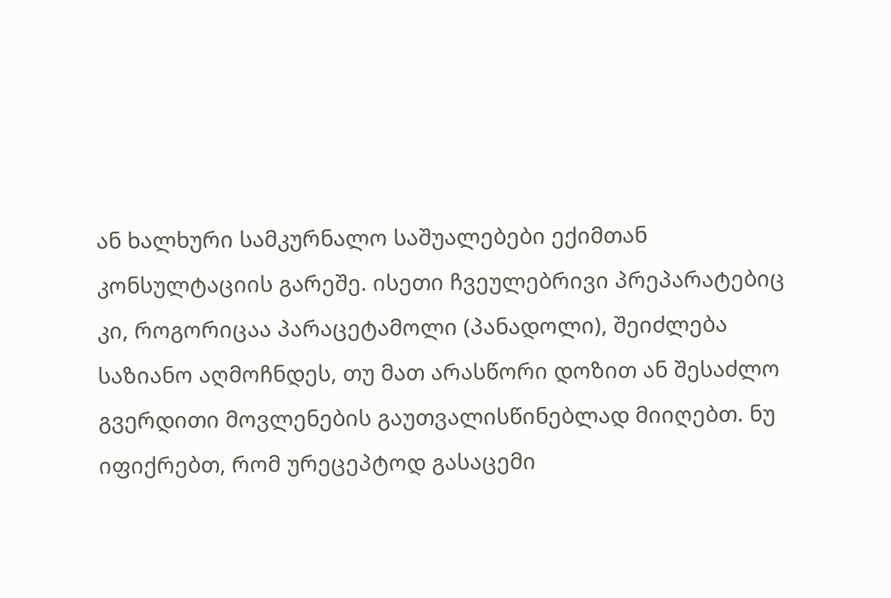ან ხალხური სამკურნალო საშუალებები ექიმთან კონსულტაციის გარეშე. ისეთი ჩვეულებრივი პრეპარატებიც კი, როგორიცაა პარაცეტამოლი (პანადოლი), შეიძლება საზიანო აღმოჩნდეს, თუ მათ არასწორი დოზით ან შესაძლო გვერდითი მოვლენების გაუთვალისწინებლად მიიღებთ. ნუ იფიქრებთ, რომ ურეცეპტოდ გასაცემი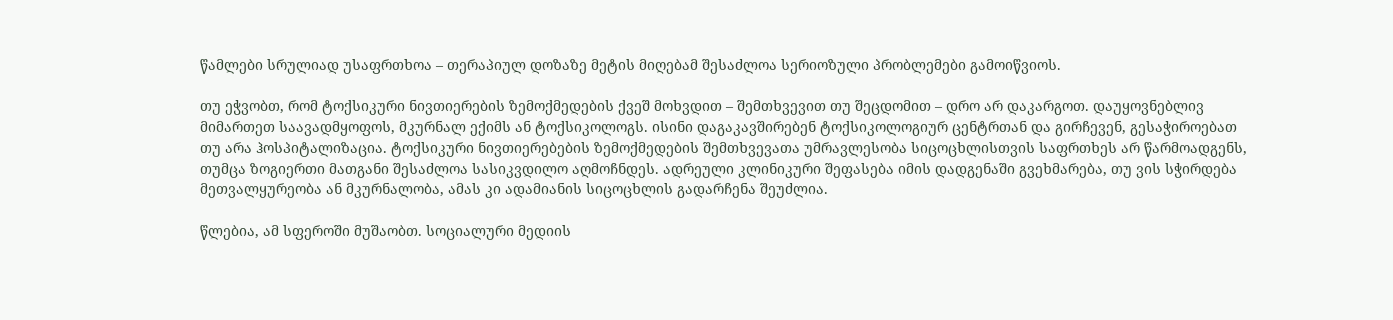წამლები სრულიად უსაფრთხოა – თერაპიულ დოზაზე მეტის მიღებამ შესაძლოა სერიოზული პრობლემები გამოიწვიოს.

თუ ეჭვობთ, რომ ტოქსიკური ნივთიერების ზემოქმედების ქვეშ მოხვდით – შემთხვევით თუ შეცდომით – დრო არ დაკარგოთ. დაუყოვნებლივ მიმართეთ საავადმყოფოს, მკურნალ ექიმს ან ტოქსიკოლოგს. ისინი დაგაკავშირებენ ტოქსიკოლოგიურ ცენტრთან და გირჩევენ, გესაჭიროებათ თუ არა ჰოსპიტალიზაცია. ტოქსიკური ნივთიერებების ზემოქმედების შემთხვევათა უმრავლესობა სიცოცხლისთვის საფრთხეს არ წარმოადგენს, თუმცა ზოგიერთი მათგანი შესაძლოა სასიკვდილო აღმოჩნდეს. ადრეული კლინიკური შეფასება იმის დადგენაში გვეხმარება, თუ ვის სჭირდება მეთვალყურეობა ან მკურნალობა, ამას კი ადამიანის სიცოცხლის გადარჩენა შეუძლია.

წლებია, ამ სფეროში მუშაობთ. სოციალური მედიის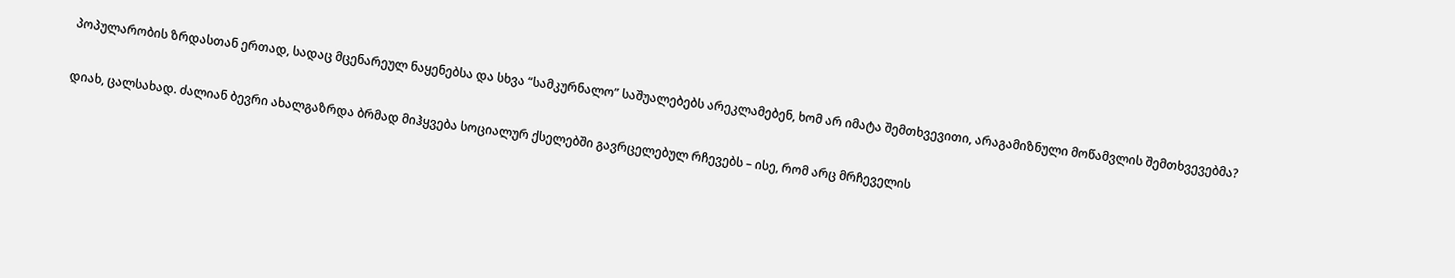პოპულარობის ზრდასთან ერთად, სადაც მცენარეულ ნაყენებსა და სხვა “სამკურნალო” საშუალებებს არეკლამებენ, ხომ არ იმატა შემთხვევითი, არაგამიზნული მოწამვლის შემთხვევებმა?

დიახ, ცალსახად. ძალიან ბევრი ახალგაზრდა ბრმად მიჰყვება სოციალურ ქსელებში გავრცელებულ რჩევებს – ისე, რომ არც მრჩეველის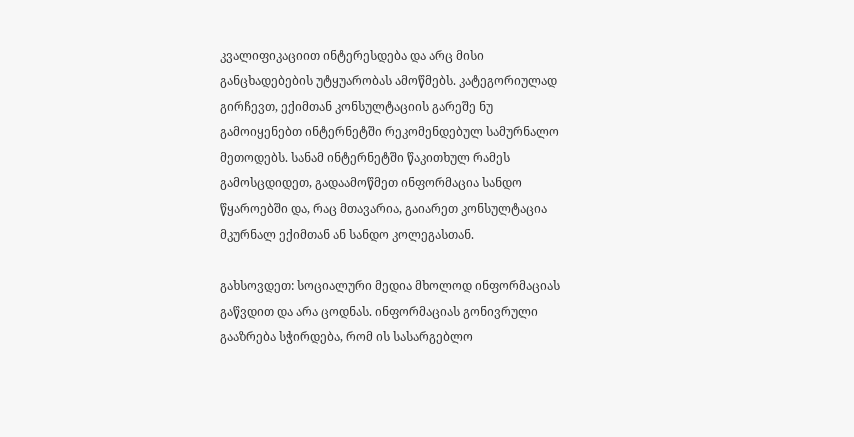კვალიფიკაციით ინტერესდება და არც მისი განცხადებების უტყუარობას ამოწმებს. კატეგორიულად გირჩევთ, ექიმთან კონსულტაციის გარეშე ნუ გამოიყენებთ ინტერნეტში რეკომენდებულ სამურნალო მეთოდებს. სანამ ინტერნეტში წაკითხულ რამეს გამოსცდიდეთ, გადაამოწმეთ ინფორმაცია სანდო წყაროებში და, რაც მთავარია, გაიარეთ კონსულტაცია მკურნალ ექიმთან ან სანდო კოლეგასთან.

გახსოვდეთ: სოციალური მედია მხოლოდ ინფორმაციას გაწვდით და არა ცოდნას. ინფორმაციას გონივრული გააზრება სჭირდება, რომ ის სასარგებლო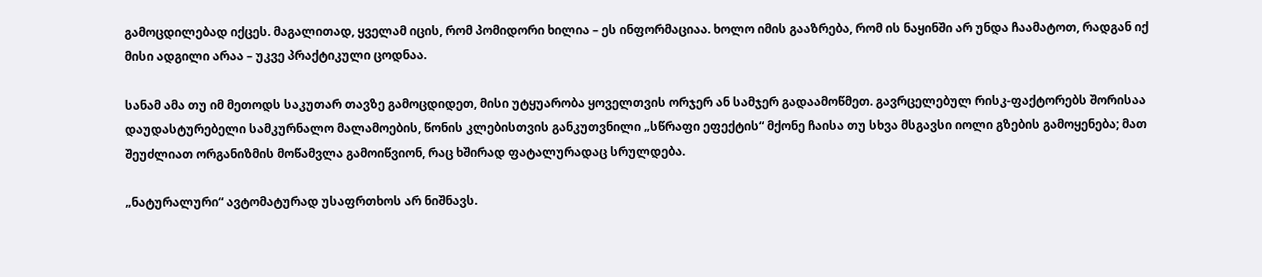გამოცდილებად იქცეს. მაგალითად, ყველამ იცის, რომ პომიდორი ხილია – ეს ინფორმაციაა. ხოლო იმის გააზრება, რომ ის ნაყინში არ უნდა ჩაამატოთ, რადგან იქ მისი ადგილი არაა – უკვე პრაქტიკული ცოდნაა.

სანამ ამა თუ იმ მეთოდს საკუთარ თავზე გამოცდიდეთ, მისი უტყუარობა ყოველთვის ორჯერ ან სამჯერ გადაამოწმეთ. გავრცელებულ რისკ-ფაქტორებს შორისაა დაუდასტურებელი სამკურნალო მალამოების, წონის კლებისთვის განკუთვნილი „სწრაფი ეფექტის“ მქონე ჩაისა თუ სხვა მსგავსი იოლი გზების გამოყენება; მათ შეუძლიათ ორგანიზმის მოწამვლა გამოიწვიონ, რაც ხშირად ფატალურადაც სრულდება.

„ნატურალური“ ავტომატურად უსაფრთხოს არ ნიშნავს.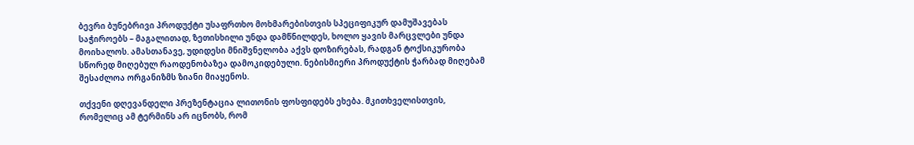ბევრი ბუნებრივი პროდუქტი უსაფრთხო მოხმარებისთვის სპეციფიკურ დამუშავებას საჭიროებს – მაგალითად, ზეთისხილი უნდა დამწნილდეს, ხოლო ყავის მარცვლები უნდა მოიხალოს. ამასთანავე, უდიდესი მნიშვნელობა აქვს დოზირებას, რადგან ტოქსიკურობა სწორედ მიღებულ რაოდენობაზეა დამოკიდებული. ნებისმიერი პროდუქტის ჭარბად მიღებამ შესაძლოა ორგანიზმს ზიანი მიაყენოს.

თქვენი დღევანდელი პრეზენტაცია ლითონის ფოსფიდებს ეხება. მკითხველისთვის, რომელიც ამ ტერმინს არ იცნობს, რომ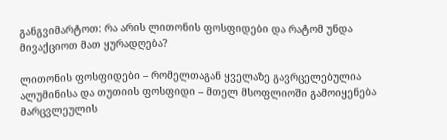განგვიმარტოთ: რა არის ლითონის ფოსფიდები და რატომ უნდა მივაქციოთ მათ ყურადღება?

ლითონის ფოსფიდები – რომელთაგან ყველაზე გავრცელებულია ალუმინისა და თუთიის ფოსფიდი – მთელ მსოფლიოში გამოიყენება მარცვლეულის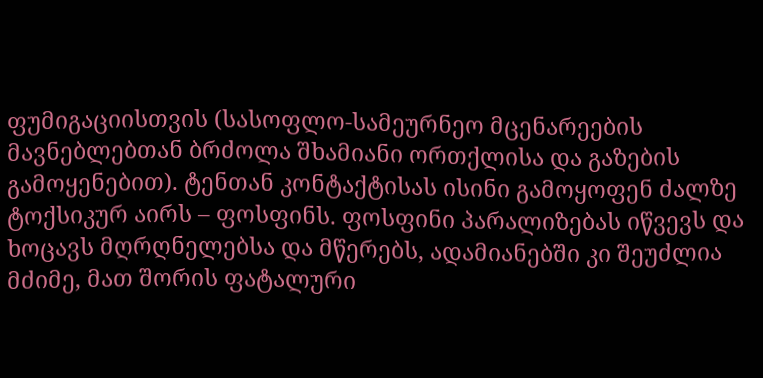ფუმიგაციისთვის (სასოფლო-სამეურნეო მცენარეების მავნებლებთან ბრძოლა შხამიანი ორთქლისა და გაზების გამოყენებით). ტენთან კონტაქტისას ისინი გამოყოფენ ძალზე ტოქსიკურ აირს – ფოსფინს. ფოსფინი პარალიზებას იწვევს და ხოცავს მღრღნელებსა და მწერებს, ადამიანებში კი შეუძლია მძიმე, მათ შორის ფატალური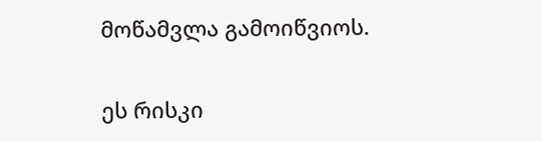მოწამვლა გამოიწვიოს.

ეს რისკი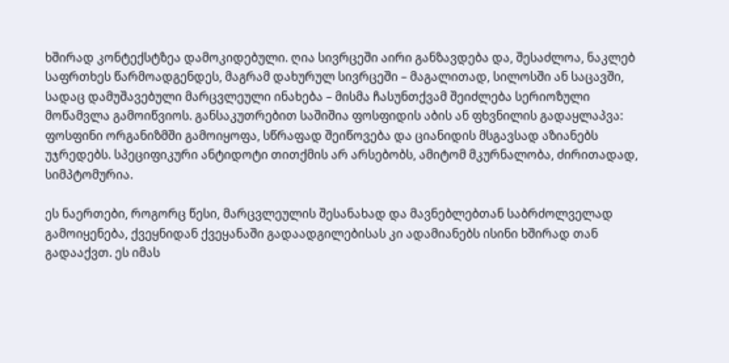ხშირად კონტექსტზეა დამოკიდებული. ღია სივრცეში აირი განზავდება და, შესაძლოა, ნაკლებ საფრთხეს წარმოადგენდეს, მაგრამ დახურულ სივრცეში – მაგალითად, სილოსში ან საცავში, სადაც დამუშავებული მარცვლეული ინახება – მისმა ჩასუნთქვამ შეიძლება სერიოზული მოწამვლა გამოიწვიოს. განსაკუთრებით საშიშია ფოსფიდის აბის ან ფხვნილის გადაყლაპვა: ფოსფინი ორგანიზმში გამოიყოფა, სწრაფად შეიწოვება და ციანიდის მსგავსად აზიანებს უჯრედებს. სპეციფიკური ანტიდოტი თითქმის არ არსებობს, ამიტომ მკურნალობა, ძირითადად, სიმპტომურია.

ეს ნაერთები, როგორც წესი, მარცვლეულის შესანახად და მავნებლებთან საბრძოლველად გამოიყენება, ქვეყნიდან ქვეყანაში გადაადგილებისას კი ადამიანებს ისინი ხშირად თან გადააქვთ. ეს იმას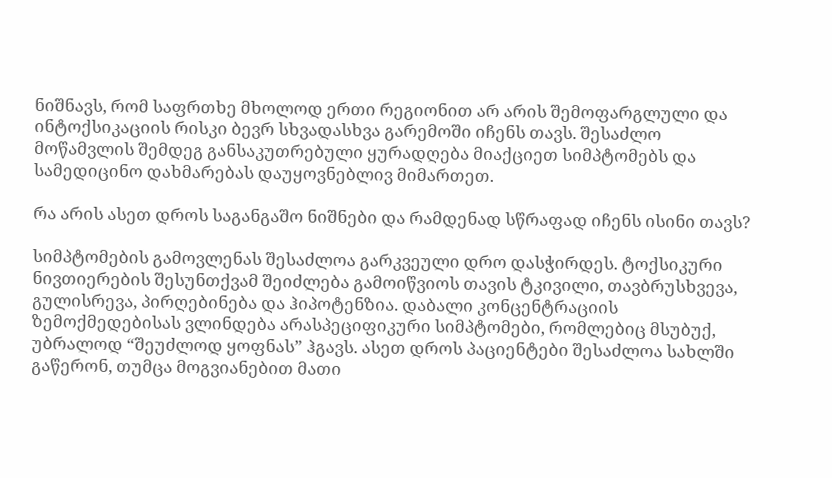ნიშნავს, რომ საფრთხე მხოლოდ ერთი რეგიონით არ არის შემოფარგლული და ინტოქსიკაციის რისკი ბევრ სხვადასხვა გარემოში იჩენს თავს. შესაძლო მოწამვლის შემდეგ განსაკუთრებული ყურადღება მიაქციეთ სიმპტომებს და სამედიცინო დახმარებას დაუყოვნებლივ მიმართეთ.

რა არის ასეთ დროს საგანგაშო ნიშნები და რამდენად სწრაფად იჩენს ისინი თავს?

სიმპტომების გამოვლენას შესაძლოა გარკვეული დრო დასჭირდეს. ტოქსიკური ნივთიერების შესუნთქვამ შეიძლება გამოიწვიოს თავის ტკივილი, თავბრუსხვევა, გულისრევა, პირღებინება და ჰიპოტენზია. დაბალი კონცენტრაციის ზემოქმედებისას ვლინდება არასპეციფიკური სიმპტომები, რომლებიც მსუბუქ, უბრალოდ “შეუძლოდ ყოფნას” ჰგავს. ასეთ დროს პაციენტები შესაძლოა სახლში გაწერონ, თუმცა მოგვიანებით მათი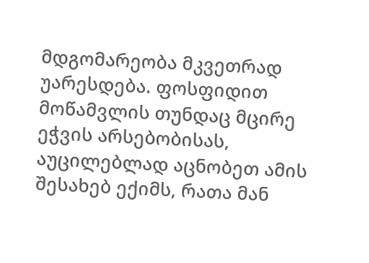მდგომარეობა მკვეთრად უარესდება. ფოსფიდით მოწამვლის თუნდაც მცირე ეჭვის არსებობისას, აუცილებლად აცნობეთ ამის შესახებ ექიმს, რათა მან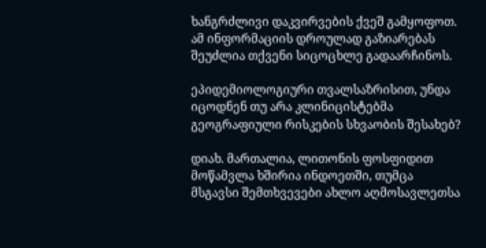ხანგრძლივი დაკვირვების ქვეშ გამყოფოთ. ამ ინფორმაციის დროულად გაზიარებას შეუძლია თქვენი სიცოცხლე გადაარჩინოს.

ეპიდემიოლოგიური თვალსაზრისით, უნდა იცოდნენ თუ არა კლინიცისტებმა გეოგრაფიული რისკების სხვაობის შესახებ?

დიახ. მართალია, ლითონის ფოსფიდით მოწამვლა ხშირია ინდოეთში, თუმცა მსგავსი შემთხვევები ახლო აღმოსავლეთსა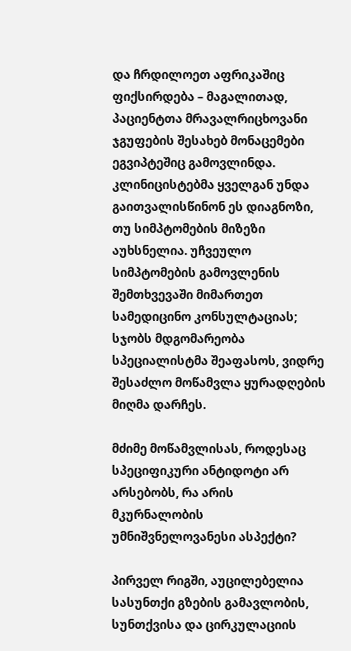და ჩრდილოეთ აფრიკაშიც ფიქსირდება – მაგალითად, პაციენტთა მრავალრიცხოვანი ჯგუფების შესახებ მონაცემები ეგვიპტეშიც გამოვლინდა. კლინიცისტებმა ყველგან უნდა გაითვალისწინონ ეს დიაგნოზი, თუ სიმპტომების მიზეზი აუხსნელია. უჩვეულო სიმპტომების გამოვლენის შემთხვევაში მიმართეთ სამედიცინო კონსულტაციას; სჯობს მდგომარეობა სპეციალისტმა შეაფასოს, ვიდრე შესაძლო მოწამვლა ყურადღების მიღმა დარჩეს.

მძიმე მოწამვლისას, როდესაც სპეციფიკური ანტიდოტი არ არსებობს, რა არის მკურნალობის უმნიშვნელოვანესი ასპექტი?

პირველ რიგში, აუცილებელია სასუნთქი გზების გამავლობის, სუნთქვისა და ცირკულაციის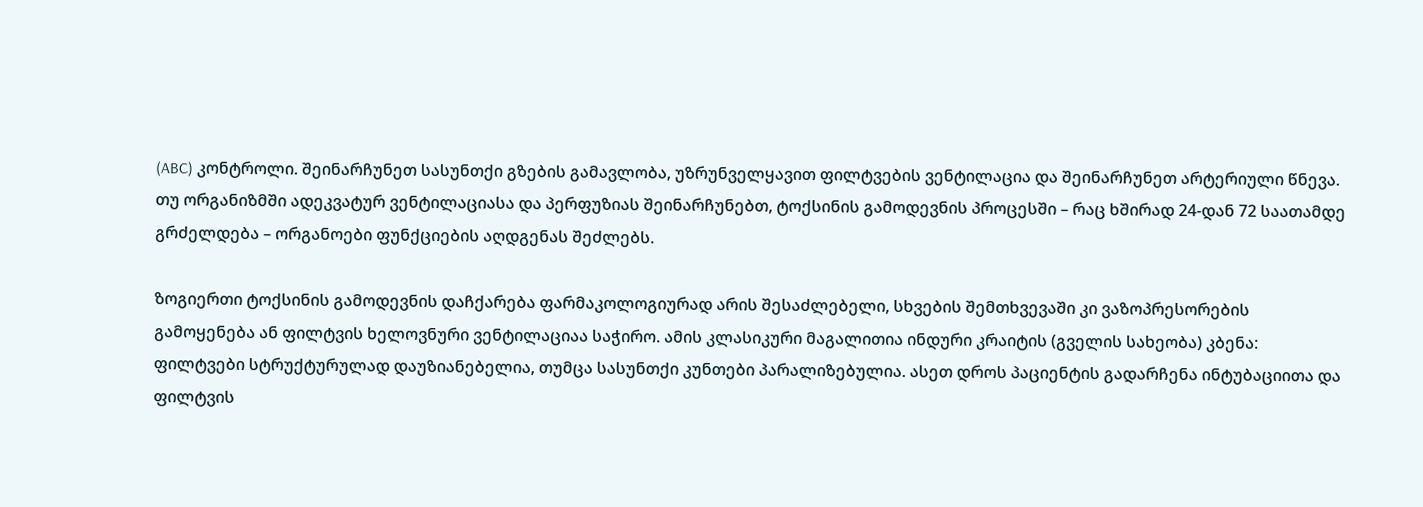(ABC) კონტროლი. შეინარჩუნეთ სასუნთქი გზების გამავლობა, უზრუნველყავით ფილტვების ვენტილაცია და შეინარჩუნეთ არტერიული წნევა. თუ ორგანიზმში ადეკვატურ ვენტილაციასა და პერფუზიას შეინარჩუნებთ, ტოქსინის გამოდევნის პროცესში – რაც ხშირად 24-დან 72 საათამდე გრძელდება – ორგანოები ფუნქციების აღდგენას შეძლებს.

ზოგიერთი ტოქსინის გამოდევნის დაჩქარება ფარმაკოლოგიურად არის შესაძლებელი, სხვების შემთხვევაში კი ვაზოპრესორების გამოყენება ან ფილტვის ხელოვნური ვენტილაციაა საჭირო. ამის კლასიკური მაგალითია ინდური კრაიტის (გველის სახეობა) კბენა: ფილტვები სტრუქტურულად დაუზიანებელია, თუმცა სასუნთქი კუნთები პარალიზებულია. ასეთ დროს პაციენტის გადარჩენა ინტუბაციითა და ფილტვის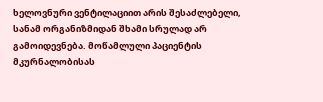ხელოვნური ვენტილაციით არის შესაძლებელი, სანამ ორგანიზმიდან შხამი სრულად არ გამოიდევნება. მოწამლული პაციენტის მკურნალობისას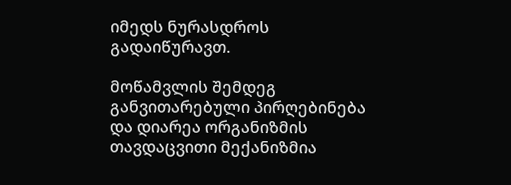იმედს ნურასდროს გადაიწურავთ.

მოწამვლის შემდეგ განვითარებული პირღებინება და დიარეა ორგანიზმის თავდაცვითი მექანიზმია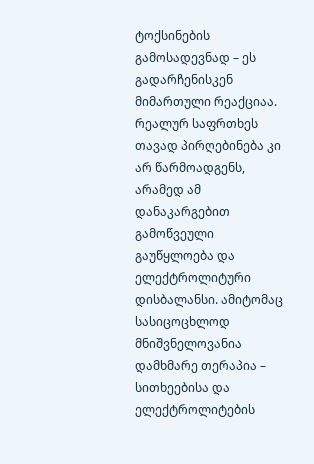ტოქსინების გამოსადევნად – ეს გადარჩენისკენ მიმართული რეაქციაა. რეალურ საფრთხეს თავად პირღებინება კი არ წარმოადგენს, არამედ ამ დანაკარგებით გამოწვეული გაუწყლოება და ელექტროლიტური დისბალანსი. ამიტომაც სასიცოცხლოდ მნიშვნელოვანია დამხმარე თერაპია – სითხეებისა და ელექტროლიტების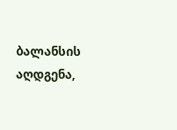ბალანსის აღდგენა,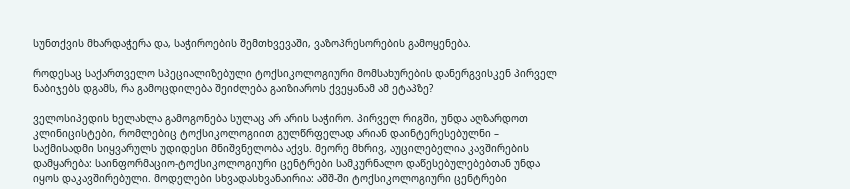სუნთქვის მხარდაჭერა და, საჭიროების შემთხვევაში, ვაზოპრესორების გამოყენება.

როდესაც საქართველო სპეციალიზებული ტოქსიკოლოგიური მომსახურების დანერგვისკენ პირველ ნაბიჯებს დგამს, რა გამოცდილება შეიძლება გაიზიაროს ქვეყანამ ამ ეტაპზე?

ველოსიპედის ხელახლა გამოგონება სულაც არ არის საჭირო. პირველ რიგში, უნდა აღზარდოთ კლინიცისტები, რომლებიც ტოქსიკოლოგიით გულწრფელად არიან დაინტერესებულნი – საქმისადმი სიყვარულს უდიდესი მნიშვნელობა აქვს. მეორე მხრივ, აუცილებელია კავშირების დამყარება: საინფორმაციო-ტოქსიკოლოგიური ცენტრები სამკურნალო დაწესებულებებთან უნდა იყოს დაკავშირებული. მოდელები სხვადასხვანაირია: აშშ-ში ტოქსიკოლოგიური ცენტრები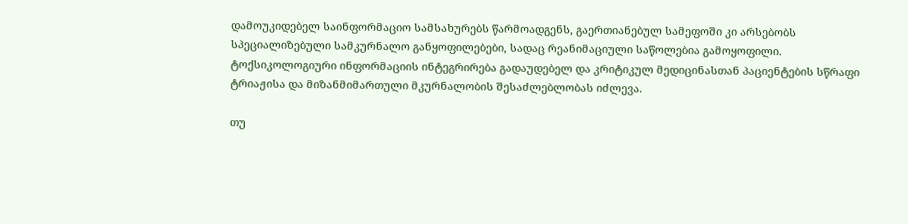დამოუკიდებელ საინფორმაციო სამსახურებს წარმოადგენს, გაერთიანებულ სამეფოში კი არსებობს სპეციალიზებული სამკურნალო განყოფილებები, სადაც რეანიმაციული საწოლებია გამოყოფილი. ტოქსიკოლოგიური ინფორმაციის ინტეგრირება გადაუდებელ და კრიტიკულ მედიცინასთან პაციენტების სწრაფი ტრიაჟისა და მიზანმიმართული მკურნალობის შესაძლებლობას იძლევა.

თუ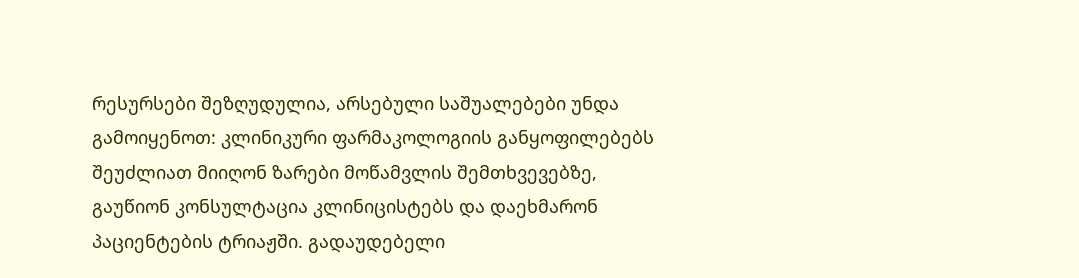რესურსები შეზღუდულია, არსებული საშუალებები უნდა გამოიყენოთ: კლინიკური ფარმაკოლოგიის განყოფილებებს შეუძლიათ მიიღონ ზარები მოწამვლის შემთხვევებზე, გაუწიონ კონსულტაცია კლინიცისტებს და დაეხმარონ პაციენტების ტრიაჟში. გადაუდებელი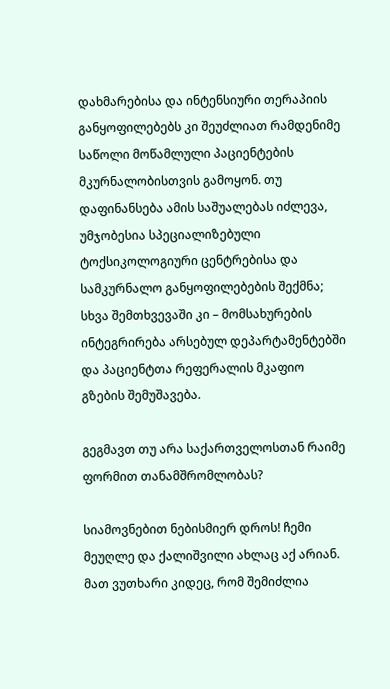დახმარებისა და ინტენსიური თერაპიის განყოფილებებს კი შეუძლიათ რამდენიმე საწოლი მოწამლული პაციენტების მკურნალობისთვის გამოყონ. თუ დაფინანსება ამის საშუალებას იძლევა, უმჯობესია სპეციალიზებული ტოქსიკოლოგიური ცენტრებისა და სამკურნალო განყოფილებების შექმნა; სხვა შემთხვევაში კი – მომსახურების ინტეგრირება არსებულ დეპარტამენტებში და პაციენტთა რეფერალის მკაფიო გზების შემუშავება.

გეგმავთ თუ არა საქართველოსთან რაიმე ფორმით თანამშრომლობას?

სიამოვნებით ნებისმიერ დროს! ჩემი მეუღლე და ქალიშვილი ახლაც აქ არიან. მათ ვუთხარი კიდეც, რომ შემიძლია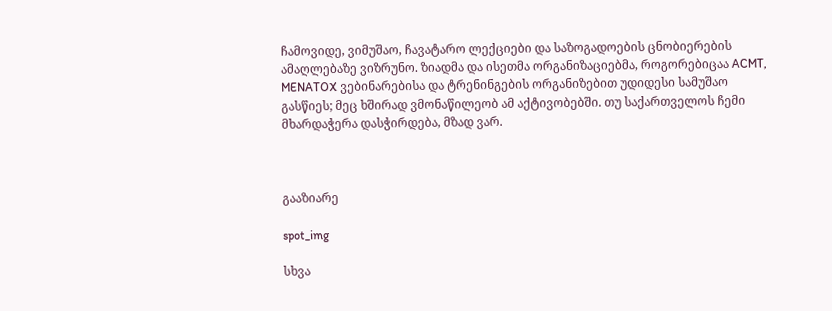ჩამოვიდე, ვიმუშაო, ჩავატარო ლექციები და საზოგადოების ცნობიერების ამაღლებაზე ვიზრუნო. ზიადმა და ისეთმა ორგანიზაციებმა, როგორებიცაა ACMT, MENATOX ვებინარებისა და ტრენინგების ორგანიზებით უდიდესი სამუშაო გასწიეს; მეც ხშირად ვმონაწილეობ ამ აქტივობებში. თუ საქართველოს ჩემი მხარდაჭერა დასჭირდება, მზად ვარ.



გააზიარე

spot_img

სხვა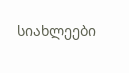სიახლეები